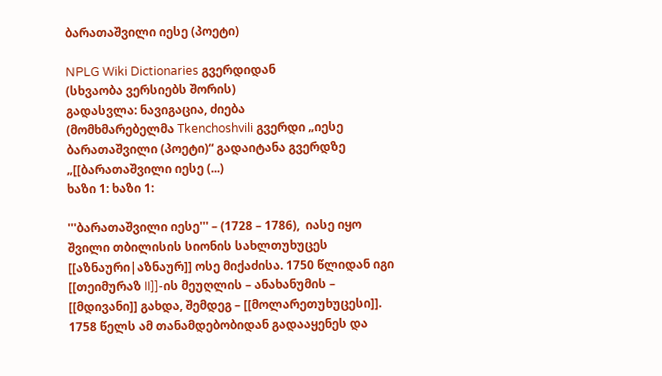ბარათაშვილი იესე (პოეტი)

NPLG Wiki Dictionaries გვერდიდან
(სხვაობა ვერსიებს შორის)
გადასვლა: ნავიგაცია, ძიება
(მომხმარებელმა Tkenchoshvili გვერდი „იესე ბარათაშვილი (პოეტი)“ გადაიტანა გვერდზე „[[ბარათაშვილი იესე (...)
ხაზი 1: ხაზი 1:

'''ბარათაშვილი იესე''' – (1728 – 1786),  იასე იყო შვილი თბილისის სიონის სახლთუხუცეს [[აზნაური|აზნაურ]] ოსე მიქაძისა. 1750 წლიდან იგი [[თეიმურაზ II]]-ის მეუღლის – ანახანუმის – [[მდივანი]] გახდა, შემდეგ – [[მოლარეთუხუცესი]]. 1758 წელს ამ თანამდებობიდან გადააყენეს და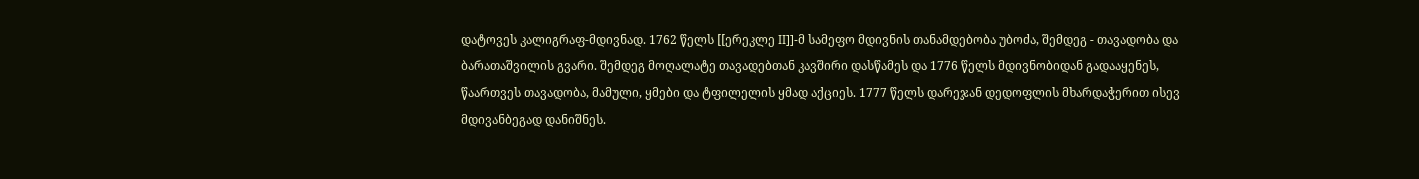დატოვეს კალიგრაფ-მდივნად. 1762 წელს [[ერეკლე II]]-მ სამეფო მდივნის თანამდებობა უბოძა, შემდეგ - თავადობა და ბარათაშვილის გვარი. შემდეგ მოღალატე თავადებთან კავშირი დასწამეს და 1776 წელს მდივნობიდან გადააყენეს, წაართვეს თავადობა, მამული, ყმები და ტფილელის ყმად აქციეს. 1777 წელს დარეჯან დედოფლის მხარდაჭერით ისევ მდივანბეგად დანიშნეს.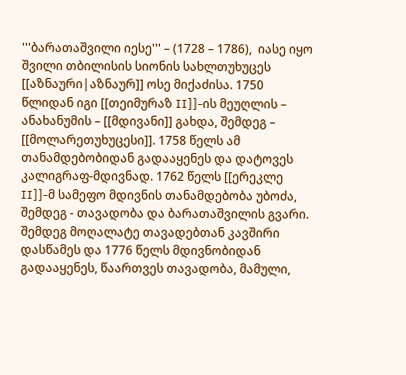'''ბარათაშვილი იესე''' – (1728 – 1786),  იასე იყო შვილი თბილისის სიონის სახლთუხუცეს [[აზნაური|აზნაურ]] ოსე მიქაძისა. 1750 წლიდან იგი [[თეიმურაზ II]]-ის მეუღლის – ანახანუმის – [[მდივანი]] გახდა, შემდეგ – [[მოლარეთუხუცესი]]. 1758 წელს ამ თანამდებობიდან გადააყენეს და დატოვეს კალიგრაფ-მდივნად. 1762 წელს [[ერეკლე II]]-მ სამეფო მდივნის თანამდებობა უბოძა, შემდეგ - თავადობა და ბარათაშვილის გვარი. შემდეგ მოღალატე თავადებთან კავშირი დასწამეს და 1776 წელს მდივნობიდან გადააყენეს, წაართვეს თავადობა, მამული,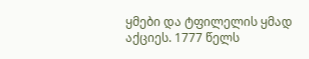ყმები და ტფილელის ყმად აქციეს. 1777 წელს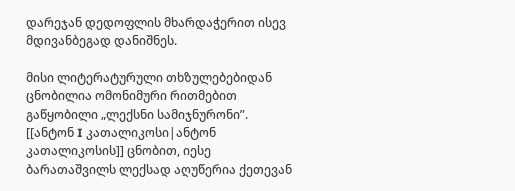დარეჯან დედოფლის მხარდაჭერით ისევ მდივანბეგად დანიშნეს.

მისი ლიტერატურული თხზულებებიდან ცნობილია ომონიმური რითმებით გაწყობილი „ლექსნი სამიჯნურონი”. [[ანტონ I კათალიკოსი|ანტონ კათალიკოსის]] ცნობით, იესე ბარათაშვილს ლექსად აღუწერია ქეთევან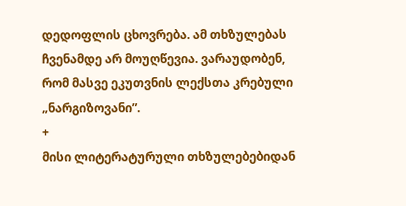დედოფლის ცხოვრება. ამ თხზულებას ჩვენამდე არ მოუღწევია. ვარაუდობენ, რომ მასვე ეკუთვნის ლექსთა კრებული „ნარგიზოვანი”.
+
მისი ლიტერატურული თხზულებებიდან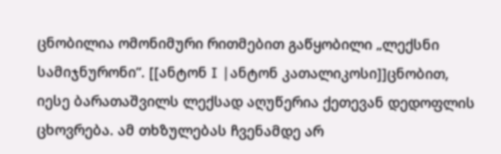ცნობილია ომონიმური რითმებით გაწყობილი „ლექსნი სამიჯნურონი”. [[ანტონ I |ანტონ კათალიკოსი]]ცნობით, იესე ბარათაშვილს ლექსად აღუწერია ქეთევან დედოფლის ცხოვრება. ამ თხზულებას ჩვენამდე არ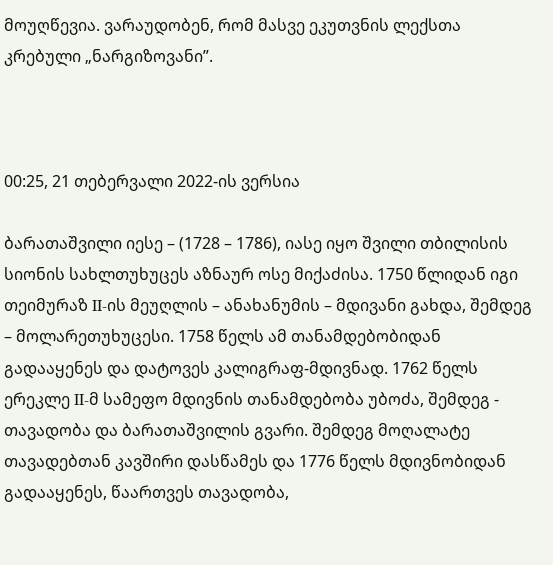მოუღწევია. ვარაუდობენ, რომ მასვე ეკუთვნის ლექსთა კრებული „ნარგიზოვანი”.



00:25, 21 თებერვალი 2022-ის ვერსია

ბარათაშვილი იესე – (1728 – 1786), იასე იყო შვილი თბილისის სიონის სახლთუხუცეს აზნაურ ოსე მიქაძისა. 1750 წლიდან იგი თეიმურაზ II-ის მეუღლის – ანახანუმის – მდივანი გახდა, შემდეგ – მოლარეთუხუცესი. 1758 წელს ამ თანამდებობიდან გადააყენეს და დატოვეს კალიგრაფ-მდივნად. 1762 წელს ერეკლე II-მ სამეფო მდივნის თანამდებობა უბოძა, შემდეგ - თავადობა და ბარათაშვილის გვარი. შემდეგ მოღალატე თავადებთან კავშირი დასწამეს და 1776 წელს მდივნობიდან გადააყენეს, წაართვეს თავადობა,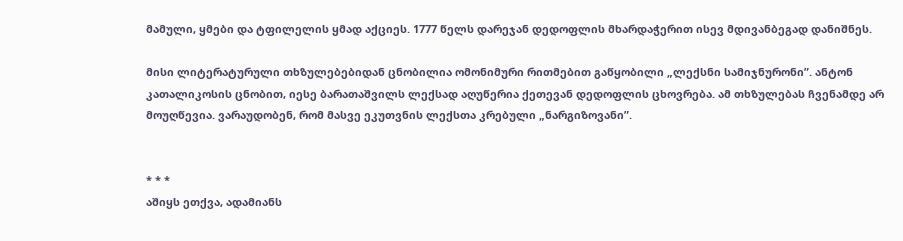მამული, ყმები და ტფილელის ყმად აქციეს. 1777 წელს დარეჯან დედოფლის მხარდაჭერით ისევ მდივანბეგად დანიშნეს.

მისი ლიტერატურული თხზულებებიდან ცნობილია ომონიმური რითმებით გაწყობილი „ლექსნი სამიჯნურონი”. ანტონ კათალიკოსის ცნობით, იესე ბარათაშვილს ლექსად აღუწერია ქეთევან დედოფლის ცხოვრება. ამ თხზულებას ჩვენამდე არ მოუღწევია. ვარაუდობენ, რომ მასვე ეკუთვნის ლექსთა კრებული „ნარგიზოვანი”.


* * *
აშიყს ეთქვა, ადამიანს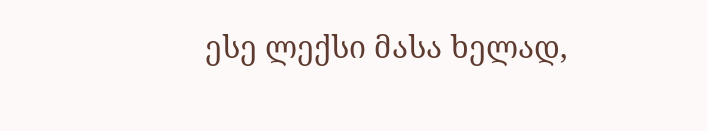ესე ლექსი მასა ხელად,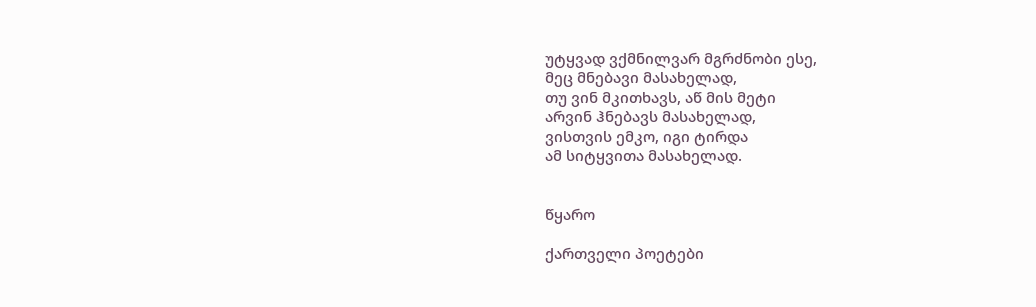უტყვად ვქმნილვარ მგრძნობი ესე,
მეც მნებავი მასახელად,
თუ ვინ მკითხავს, აწ მის მეტი
არვინ ჰნებავს მასახელად,
ვისთვის ემკო, იგი ტირდა
ამ სიტყვითა მასახელად.


წყარო

ქართველი პოეტები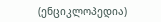(ენციკლოპედია)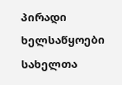პირადი ხელსაწყოები
სახელთა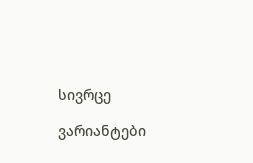სივრცე

ვარიანტები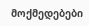მოქმედებები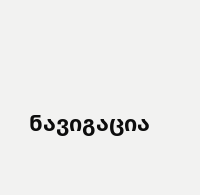ნავიგაცია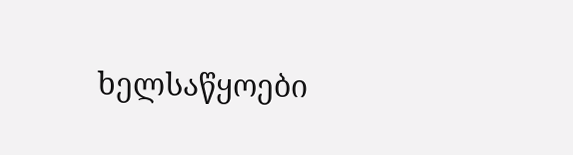ხელსაწყოები